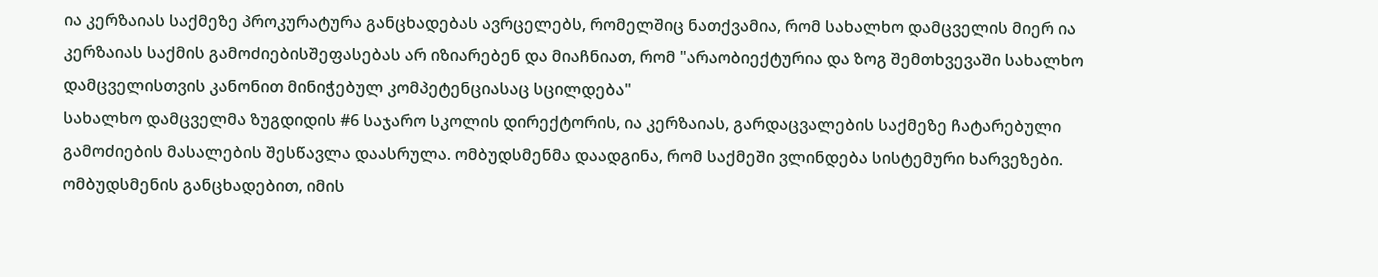ია კერზაიას საქმეზე პროკურატურა განცხადებას ავრცელებს, რომელშიც ნათქვამია, რომ სახალხო დამცველის მიერ ია კერზაიას საქმის გამოძიებისშეფასებას არ იზიარებენ და მიაჩნიათ, რომ "არაობიექტურია და ზოგ შემთხვევაში სახალხო დამცველისთვის კანონით მინიჭებულ კომპეტენციასაც სცილდება"
სახალხო დამცველმა ზუგდიდის #6 საჯარო სკოლის დირექტორის, ია კერზაიას, გარდაცვალების საქმეზე ჩატარებული გამოძიების მასალების შესწავლა დაასრულა. ომბუდსმენმა დაადგინა, რომ საქმეში ვლინდება სისტემური ხარვეზები.
ომბუდსმენის განცხადებით, იმის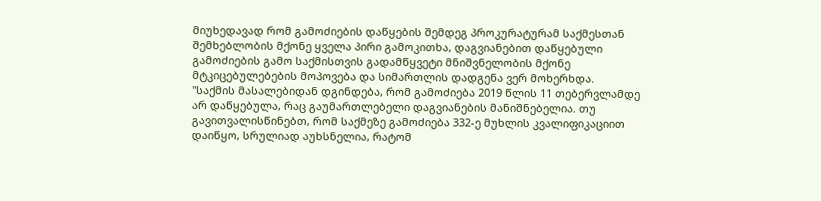მიუხედავად რომ გამოძიების დაწყების შემდეგ პროკურატურამ საქმესთან შემხებლობის მქონე ყველა პირი გამოკითხა, დაგვიანებით დაწყებული გამოძიების გამო საქმისთვის გადამწყვეტი მნიშვნელობის მქონე მტკიცებულებების მოპოვება და სიმართლის დადგენა ვერ მოხერხდა.
"საქმის მასალებიდან დგინდება, რომ გამოძიება 2019 წლის 11 თებერვლამდე არ დაწყებულა, რაც გაუმართლებელი დაგვიანების მანიშნებელია. თუ გავითვალისწინებთ, რომ საქმეზე გამოძიება 332-ე მუხლის კვალიფიკაციით დაიწყო, სრულიად აუხსნელია, რატომ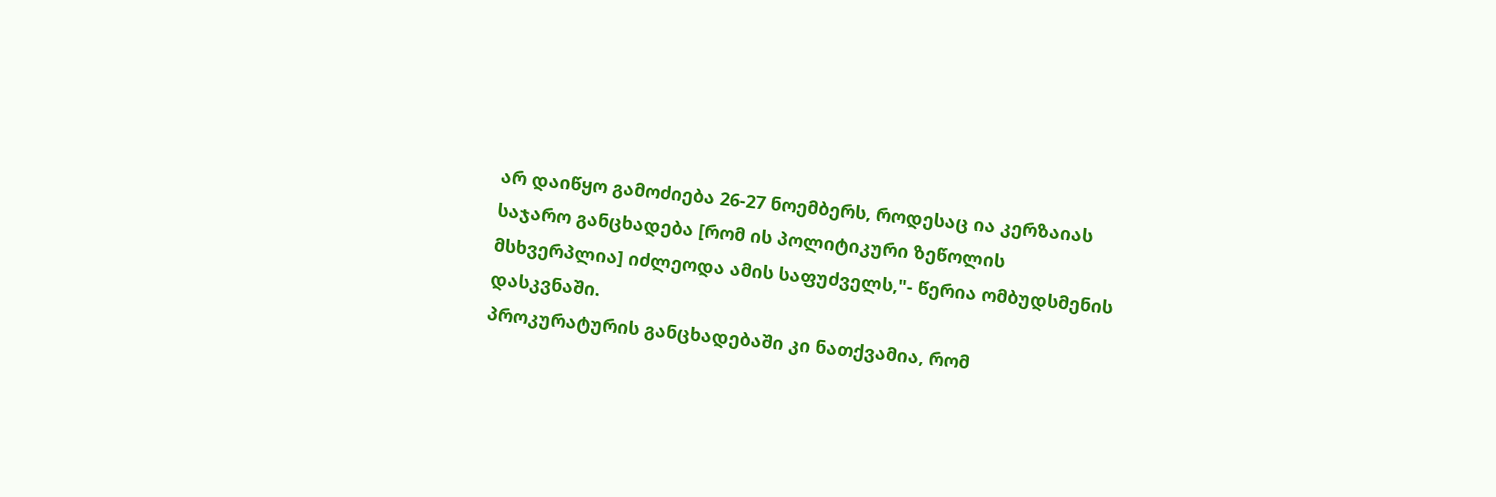არ დაიწყო გამოძიება 26-27 ნოემბერს, როდესაც ია კერზაიას საჯარო განცხადება [რომ ის პოლიტიკური ზეწოლის მსხვერპლია] იძლეოდა ამის საფუძველს,"- წერია ომბუდსმენის დასკვნაში.
პროკურატურის განცხადებაში კი ნათქვამია, რომ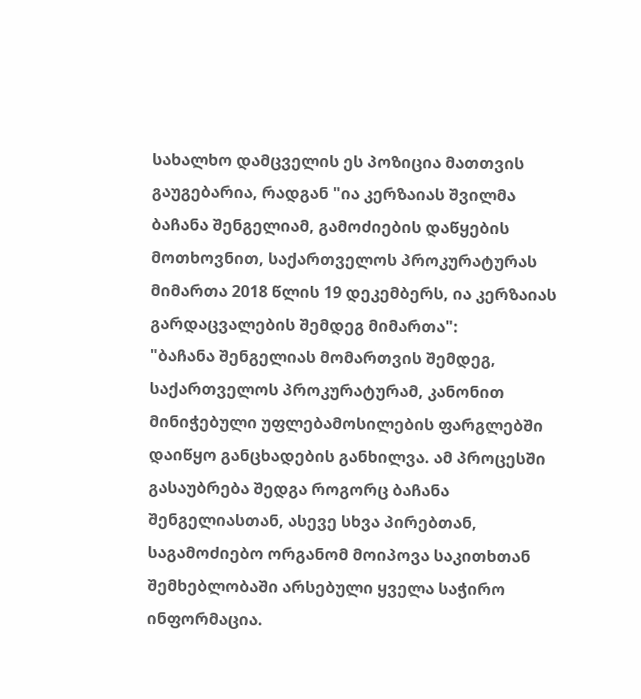სახალხო დამცველის ეს პოზიცია მათთვის გაუგებარია, რადგან "ია კერზაიას შვილმა ბაჩანა შენგელიამ, გამოძიების დაწყების მოთხოვნით, საქართველოს პროკურატურას მიმართა 2018 წლის 19 დეკემბერს, ია კერზაიას გარდაცვალების შემდეგ მიმართა":
"ბაჩანა შენგელიას მომართვის შემდეგ, საქართველოს პროკურატურამ, კანონით მინიჭებული უფლებამოსილების ფარგლებში დაიწყო განცხადების განხილვა. ამ პროცესში გასაუბრება შედგა როგორც ბაჩანა შენგელიასთან, ასევე სხვა პირებთან, საგამოძიებო ორგანომ მოიპოვა საკითხთან შემხებლობაში არსებული ყველა საჭირო ინფორმაცია.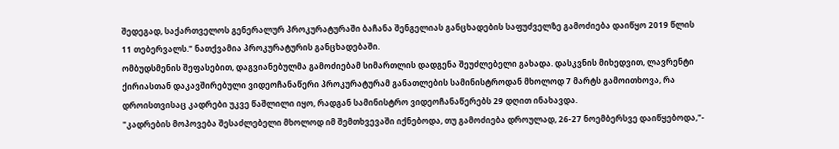შედეგად, საქართველოს გენერალურ პროკურატურაში ბაჩანა შენგელიას განცხადების საფუძველზე გამოძიება დაიწყო 2019 წლის 11 თებერვალს." ნათქვამია პროკურატურის განცხადებაში.
ომბუდსმენის შეფასებით, დაგვიანებულმა გამოძიებამ სიმართლის დადგენა შეუძლებელი გახადა. დასკვნის მიხედვით, ლავრენტი ქირიასთან დაკავშირებული ვიდეოჩანაწერი პროკურატურამ განათლების სამინისტროდან მხოლოდ 7 მარტს გამოითხოვა, რა დროისთვისაც კადრები უკვე წაშლილი იყო, რადგან სამინისტრო ვიდეოჩანაწერებს 29 დღით ინახავდა.
"კადრების მოპოვება შესაძლებელი მხოლოდ იმ შემთხვევაში იქნებოდა, თუ გამოძიება დროულად, 26-27 ნოემბერსვე დაიწყებოდა,"-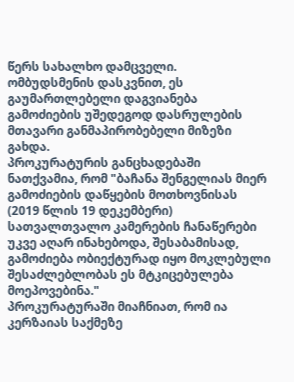წერს სახალხო დამცველი.
ომბუდსმენის დასკვნით, ეს გაუმართლებელი დაგვიანება გამოძიების უშედეგოდ დასრულების მთავარი განმაპირობებელი მიზეზი გახდა.
პროკურატურის განცხადებაში ნათქვამია, რომ "ბაჩანა შენგელიას მიერ გამოძიების დაწყების მოთხოვნისას (2019 წლის 19 დეკემბერი) სათვალთვალო კამერების ჩანაწერები უკვე აღარ ინახებოდა, შესაბამისად, გამოძიება ობიექტურად იყო მოკლებული შესაძლებლობას ეს მტკიცებულება მოეპოვებინა."
პროკურატურაში მიაჩნიათ, რომ ია კერზაიას საქმეზე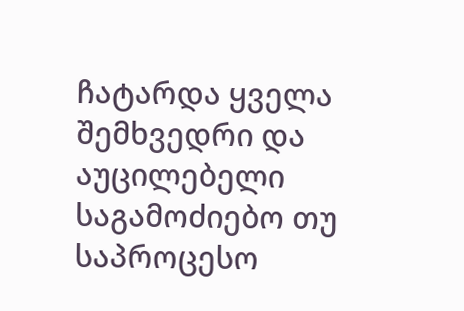ჩატარდა ყველა შემხვედრი და აუცილებელი საგამოძიებო თუ საპროცესო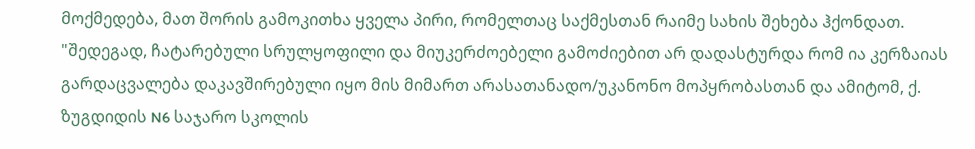მოქმედება, მათ შორის გამოკითხა ყველა პირი, რომელთაც საქმესთან რაიმე სახის შეხება ჰქონდათ.
"შედეგად, ჩატარებული სრულყოფილი და მიუკერძოებელი გამოძიებით არ დადასტურდა რომ ია კერზაიას გარდაცვალება დაკავშირებული იყო მის მიმართ არასათანადო/უკანონო მოპყრობასთან და ამიტომ, ქ. ზუგდიდის N6 საჯარო სკოლის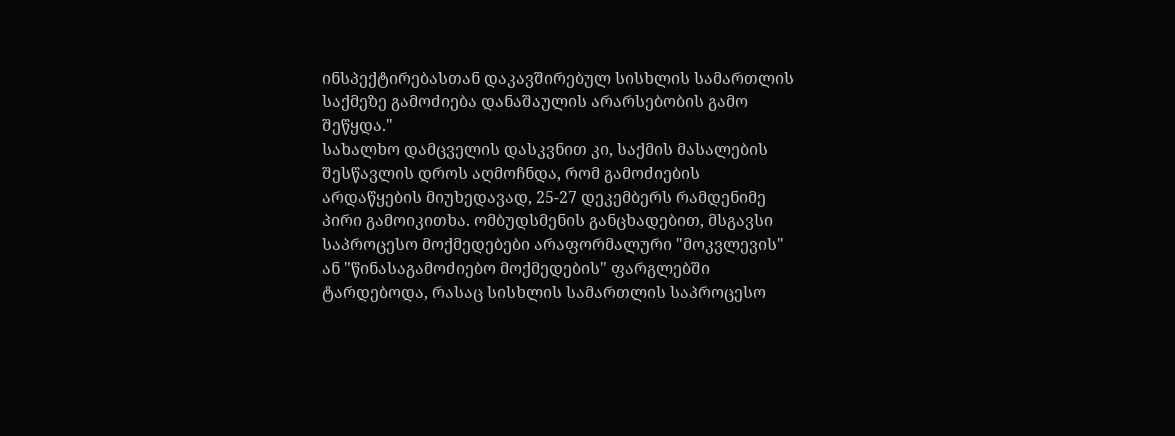ინსპექტირებასთან დაკავშირებულ სისხლის სამართლის საქმეზე გამოძიება დანაშაულის არარსებობის გამო შეწყდა."
სახალხო დამცველის დასკვნით კი, საქმის მასალების შესწავლის დროს აღმოჩნდა, რომ გამოძიების არდაწყების მიუხედავად, 25-27 დეკემბერს რამდენიმე პირი გამოიკითხა. ომბუდსმენის განცხადებით, მსგავსი საპროცესო მოქმედებები არაფორმალური "მოკვლევის" ან "წინასაგამოძიებო მოქმედების" ფარგლებში ტარდებოდა, რასაც სისხლის სამართლის საპროცესო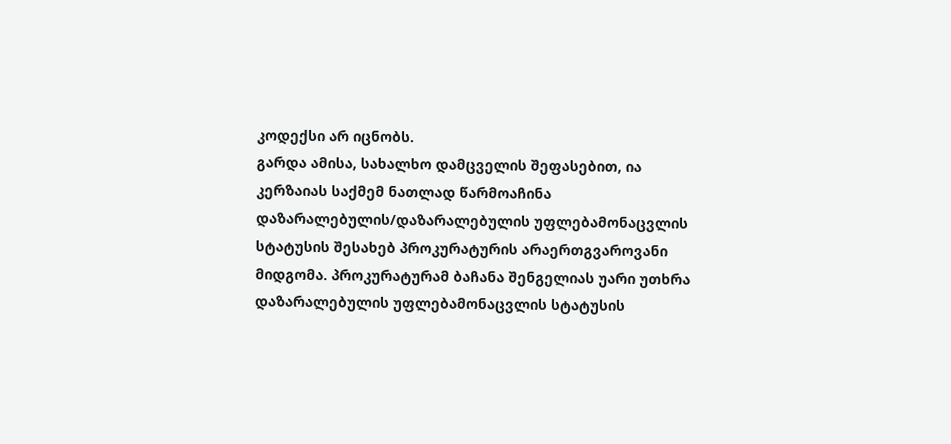კოდექსი არ იცნობს.
გარდა ამისა, სახალხო დამცველის შეფასებით, ია კერზაიას საქმემ ნათლად წარმოაჩინა დაზარალებულის/დაზარალებულის უფლებამონაცვლის სტატუსის შესახებ პროკურატურის არაერთგვაროვანი მიდგომა. პროკურატურამ ბაჩანა შენგელიას უარი უთხრა დაზარალებულის უფლებამონაცვლის სტატუსის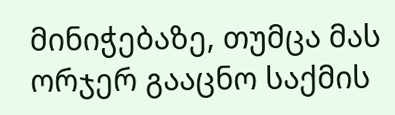მინიჭებაზე, თუმცა მას ორჯერ გააცნო საქმის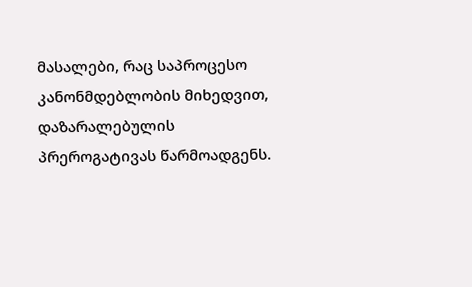მასალები, რაც საპროცესო კანონმდებლობის მიხედვით, დაზარალებულის პრეროგატივას წარმოადგენს.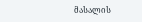მასალის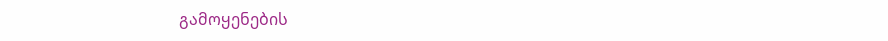გამოყენების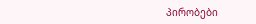პირობები